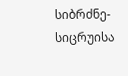სიბრძნე-სიცრუისა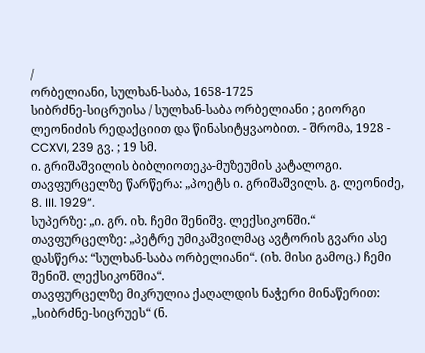/
ორბელიანი, სულხან-საბა, 1658-1725
სიბრძნე-სიცრუისა / სულხან-საბა ორბელიანი ; გიორგი ლეონიძის რედაქციით და წინასიტყვაობით. - შრომა, 1928 - CCXVI, 239 გვ. ; 19 სმ.
ი. გრიშაშვილის ბიბლიოთეკა-მუზეუმის კატალოგი.
თავფურცელზე წარწერა: „პოეტს ი. გრიშაშვილს. გ. ლეონიძე, 8. III. 1929“.
სუპერზე: „ი. გრ. იხ. ჩემი შენიშვ. ლექსიკონში.“
თავფურცელზე: „პეტრე უმიკაშვილმაც ავტორის გვარი ასე დასწერა: “სულხან-საბა ორბელიანი“. (იხ. მისი გამოც.) ჩემი შენიშ. ლექსიკონშია“.
თავფურცელზე მიკრულია ქაღალდის ნაჭერი მინაწერით: „სიბრძნე-სიცრუეს“ (ნ.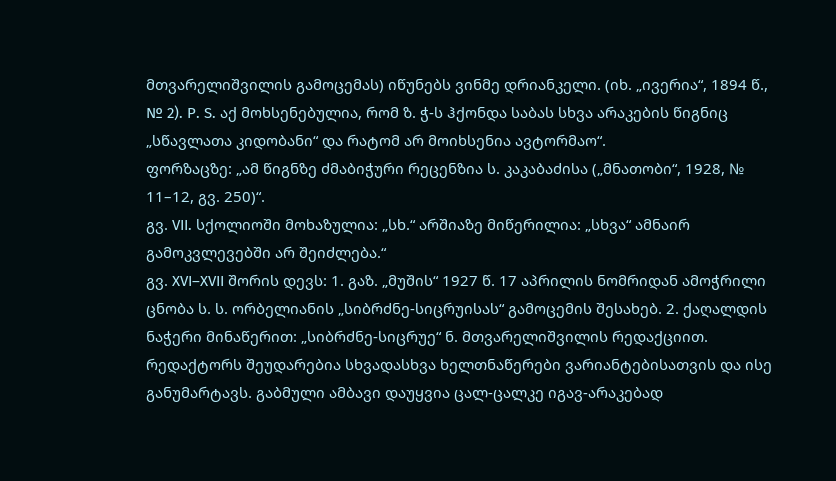მთვარელიშვილის გამოცემას) იწუნებს ვინმე დრიანკელი. (იხ. „ივერია“, 1894 წ., № 2). P. S. აქ მოხსენებულია, რომ ზ. ჭ-ს ჰქონდა საბას სხვა არაკების წიგნიც „სწავლათა კიდობანი“ და რატომ არ მოიხსენია ავტორმაო“.
ფორზაცზე: „ამ წიგნზე ძმაბიჭური რეცენზია ს. კაკაბაძისა („მნათობი“, 1928, № 11–12, გვ. 250)“.
გვ. VII. სქოლიოში მოხაზულია: „სხ.“ არშიაზე მიწერილია: „სხვა“ ამნაირ გამოკვლევებში არ შეიძლება.“
გვ. XVI–XVII შორის დევს: 1. გაზ. „მუშის“ 1927 წ. 17 აპრილის ნომრიდან ამოჭრილი ცნობა ს. ს. ორბელიანის „სიბრძნე-სიცრუისას“ გამოცემის შესახებ. 2. ქაღალდის ნაჭერი მინაწერით: „სიბრძნე-სიცრუე“ ნ. მთვარელიშვილის რედაქციით. რედაქტორს შეუდარებია სხვადასხვა ხელთნაწერები ვარიანტებისათვის და ისე განუმარტავს. გაბმული ამბავი დაუყვია ცალ-ცალკე იგავ-არაკებად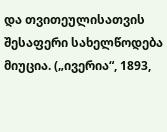და თვითეულისათვის შესაფერი სახელწოდება მიუცია. („ივერია“, 1893,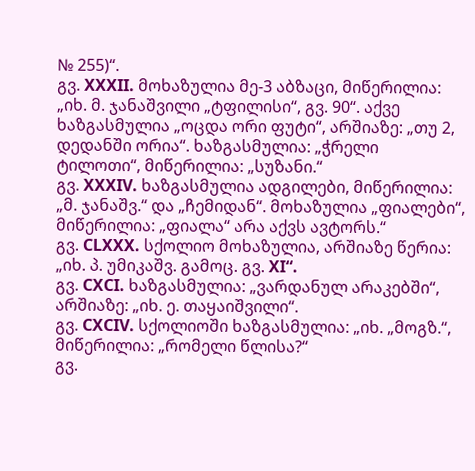№ 255)“.
გვ. XXXII. მოხაზულია მე-3 აბზაცი, მიწერილია: „იხ. მ. ჯანაშვილი „ტფილისი“, გვ. 90“. აქვე ხაზგასმულია „ოცდა ორი ფუტი“, არშიაზე: „თუ 2, დედანში ორია“. ხაზგასმულია: „ჭრელი ტილოთი“, მიწერილია: „სუზანი.“
გვ. XXXIV. ხაზგასმულია ადგილები, მიწერილია: „მ. ჯანაშვ.“ და „ჩემიდან“. მოხაზულია „ფიალები“, მიწერილია: „ფიალა“ არა აქვს ავტორს.“
გვ. CLXXX. სქოლიო მოხაზულია, არშიაზე წერია: „იხ. პ. უმიკაშვ. გამოც. გვ. XI“.
გვ. CXCI. ხაზგასმულია: „ვარდანულ არაკებში“, არშიაზე: „იხ. ე. თაყაიშვილი“.
გვ. CXCIV. სქოლიოში ხაზგასმულია: „იხ. „მოგზ.“, მიწერილია: „რომელი წლისა?“
გვ.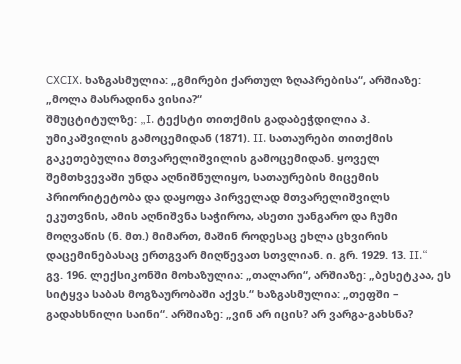CXCIX. ხაზგასმულია: „გმირები ქართულ ზღაპრებისა“, არშიაზე: „მოლა მასრადინა ვისია?“
შმუცტიტულზე: „I. ტექსტი თითქმის გადაბეჭდილია პ. უმიკაშვილის გამოცემიდან (1871). II. სათაურები თითქმის გაკეთებულია მთვარელიშვილის გამოცემიდან. ყოველ შემთხვევაში უნდა აღნიშნულიყო, სათაურების მიცემის პრიორიტეტობა და დაყოფა პირველად მთვარელიშვილს ეკუთვნის, ამის აღნიშვნა საჭიროა, ასეთი უანგარო და ჩუმი მოღვაწის (ნ. მთ.) მიმართ, მაშინ როდესაც ეხლა ცხვირის დაცემინებასაც ერთგვარ მიღწევათ სთვლიან. ი. გრ. 1929. 13. II.“
გვ. 196. ლექსიკონში მოხაზულია: „თალარი“, არშიაზე: „ბესეტკაა, ეს სიტყვა საბას მოგზაურობაში აქვს.“ ხაზგასმულია: „თეფში – გადახსნილი საინი“. არშიაზე: „ვინ არ იცის? არ ვარგა-გახსნა?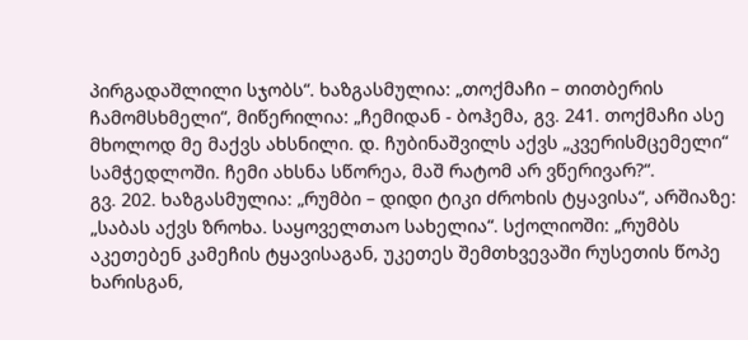პირგადაშლილი სჯობს“. ხაზგასმულია: „თოქმაჩი – თითბერის ჩამომსხმელი“, მიწერილია: „ჩემიდან - ბოჰემა, გვ. 241. თოქმაჩი ასე მხოლოდ მე მაქვს ახსნილი. დ. ჩუბინაშვილს აქვს „კვერისმცემელი“ სამჭედლოში. ჩემი ახსნა სწორეა, მაშ რატომ არ ვწერივარ?“.
გვ. 202. ხაზგასმულია: „რუმბი – დიდი ტიკი ძროხის ტყავისა“, არშიაზე: „საბას აქვს ზროხა. საყოველთაო სახელია“. სქოლიოში: „რუმბს აკეთებენ კამეჩის ტყავისაგან, უკეთეს შემთხვევაში რუსეთის წოპე ხარისგან,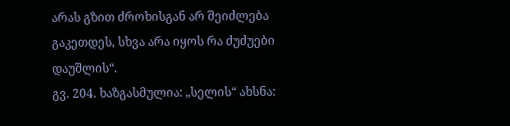არას გზით ძროხისგან არ შეიძლება გაკეთდეს, სხვა არა იყოს რა ძუძუები დაუშლის“.
გვ. 204. ხაზგასმულია: „სელის“ ახსნა: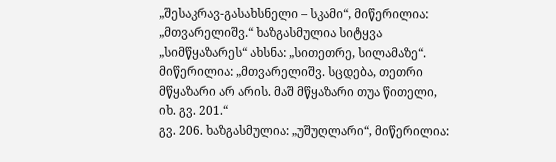„შესაკრავ-გასახსნელი – სკამი“, მიწერილია: „მთვარელიშვ.“ ხაზგასმულია სიტყვა „სიმწყაზარეს“ ახსნა: „სითეთრე, სილამაზე“. მიწერილია: „მთვარელიშვ. სცდება, თეთრი მწყაზარი არ არის. მაშ მწყაზარი თუა წითელი, იხ. გვ. 201.“
გვ. 206. ხაზგასმულია: „უშუღლარი“, მიწერილია: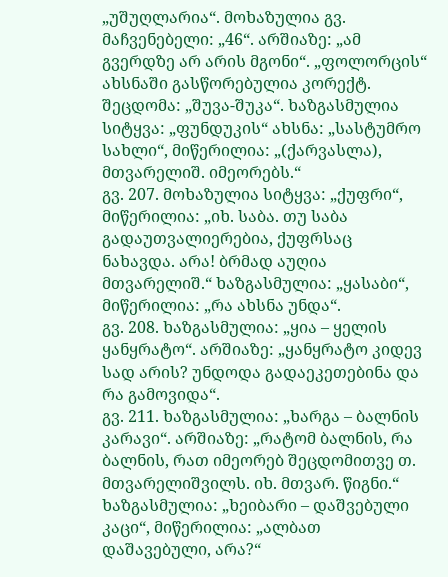„უშუღლარია“. მოხაზულია გვ. მაჩვენებელი: „46“. არშიაზე: „ამ გვერდზე არ არის მგონი“. „ფოლორცის“ ახსნაში გასწორებულია კორექტ. შეცდომა: „შუვა-შუკა“. ხაზგასმულია სიტყვა: „ფუნდუკის“ ახსნა: „სასტუმრო სახლი“, მიწერილია: „(ქარვასლა), მთვარელიშ. იმეორებს.“
გვ. 207. მოხაზულია სიტყვა: „ქუფრი“, მიწერილია: „იხ. საბა. თუ საბა გადაუთვალიერებია, ქუფრსაც ნახავდა. არა! ბრმად აუღია მთვარელიშ.“ ხაზგასმულია: „ყასაბი“, მიწერილია: „რა ახსნა უნდა“.
გვ. 208. ხაზგასმულია: „ყია – ყელის ყანყრატო“. არშიაზე: „ყანყრატო კიდევ სად არის? უნდოდა გადაეკეთებინა და რა გამოვიდა“.
გვ. 211. ხაზგასმულია: „ხარგა – ბალნის კარავი“. არშიაზე: „რატომ ბალნის, რა ბალნის, რათ იმეორებ შეცდომითვე თ. მთვარელიშვილს. იხ. მთვარ. წიგნი.“ ხაზგასმულია: „ხეიბარი – დაშვებული კაცი“, მიწერილია: „ალბათ დაშავებული, არა?“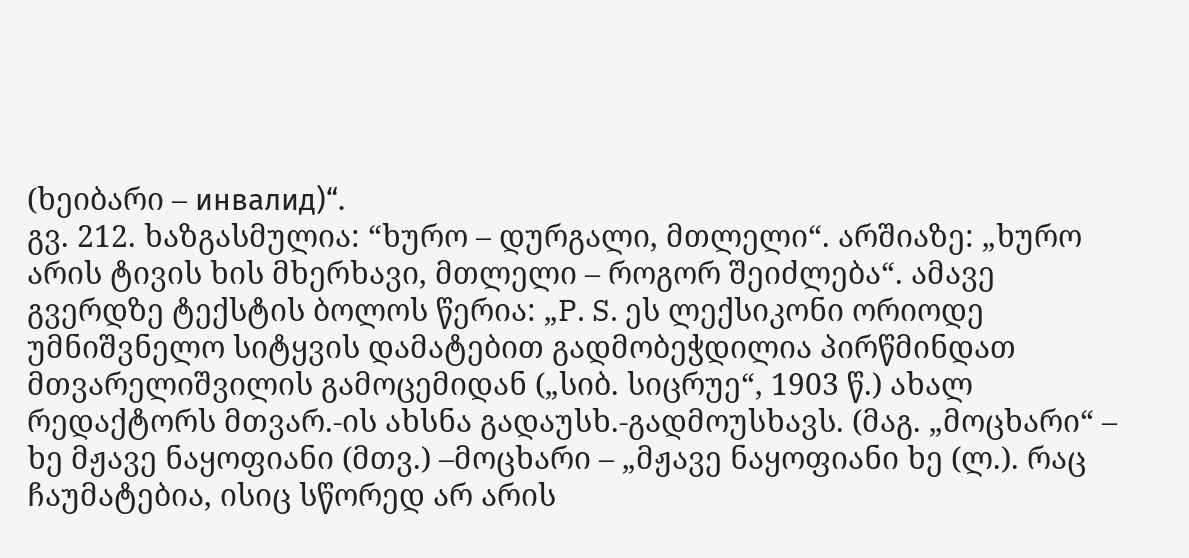(ხეიბარი – инвалид)“.
გვ. 212. ხაზგასმულია: “ხურო – დურგალი, მთლელი“. არშიაზე: „ხურო არის ტივის ხის მხერხავი, მთლელი – როგორ შეიძლება“. ამავე გვერდზე ტექსტის ბოლოს წერია: „P. S. ეს ლექსიკონი ორიოდე უმნიშვნელო სიტყვის დამატებით გადმობეჭდილია პირწმინდათ მთვარელიშვილის გამოცემიდან („სიბ. სიცრუე“, 1903 წ.) ახალ რედაქტორს მთვარ.-ის ახსნა გადაუსხ.-გადმოუსხავს. (მაგ. „მოცხარი“ – ხე მჟავე ნაყოფიანი (მთვ.) –მოცხარი – „მჟავე ნაყოფიანი ხე (ლ.). რაც ჩაუმატებია, ისიც სწორედ არ არის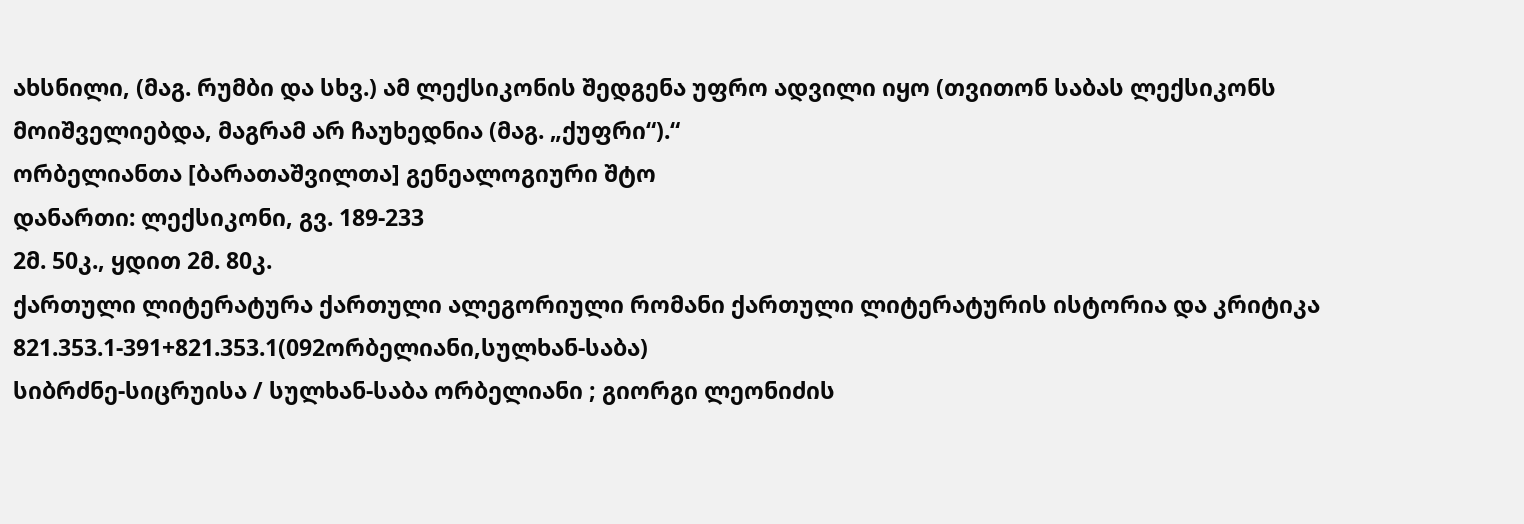ახსნილი, (მაგ. რუმბი და სხვ.) ამ ლექსიკონის შედგენა უფრო ადვილი იყო (თვითონ საბას ლექსიკონს მოიშველიებდა, მაგრამ არ ჩაუხედნია (მაგ. „ქუფრი“).“
ორბელიანთა [ბარათაშვილთა] გენეალოგიური შტო
დანართი: ლექსიკონი, გვ. 189-233
2მ. 50კ., ყდით 2მ. 80კ.
ქართული ლიტერატურა ქართული ალეგორიული რომანი ქართული ლიტერატურის ისტორია და კრიტიკა
821.353.1-391+821.353.1(092ორბელიანი,სულხან-საბა)
სიბრძნე-სიცრუისა / სულხან-საბა ორბელიანი ; გიორგი ლეონიძის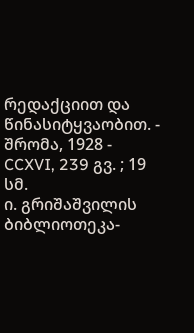რედაქციით და წინასიტყვაობით. - შრომა, 1928 - CCXVI, 239 გვ. ; 19 სმ.
ი. გრიშაშვილის ბიბლიოთეკა-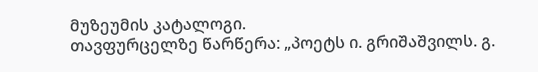მუზეუმის კატალოგი.
თავფურცელზე წარწერა: „პოეტს ი. გრიშაშვილს. გ.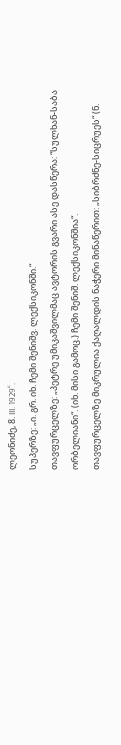ლეონიძე, 8. III. 1929“.
სუპერზე: „ი. გრ. იხ. ჩემი შენიშვ. ლექსიკონში.“
თავფურცელზე: „პეტრე უმიკაშვილმაც ავტორის გვარი ასე დასწერა: “სულხან-საბა ორბელიანი“. (იხ. მისი გამოც.) ჩემი შენიშ. ლექსიკონშია“.
თავფურცელზე მიკრულია ქაღალდის ნაჭერი მინაწერით: „სიბრძნე-სიცრუეს“ (ნ.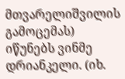მთვარელიშვილის გამოცემას) იწუნებს ვინმე დრიანკელი. (იხ.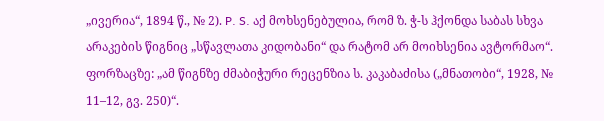„ივერია“, 1894 წ., № 2). P. S. აქ მოხსენებულია, რომ ზ. ჭ-ს ჰქონდა საბას სხვა არაკების წიგნიც „სწავლათა კიდობანი“ და რატომ არ მოიხსენია ავტორმაო“.
ფორზაცზე: „ამ წიგნზე ძმაბიჭური რეცენზია ს. კაკაბაძისა („მნათობი“, 1928, № 11–12, გვ. 250)“.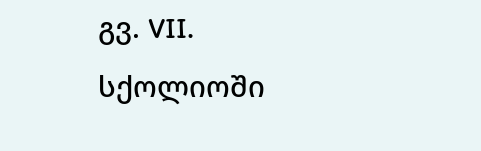გვ. VII. სქოლიოში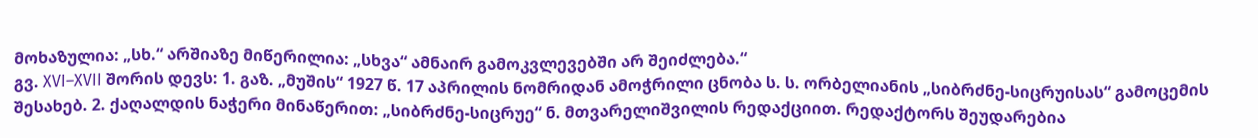მოხაზულია: „სხ.“ არშიაზე მიწერილია: „სხვა“ ამნაირ გამოკვლევებში არ შეიძლება.“
გვ. XVI–XVII შორის დევს: 1. გაზ. „მუშის“ 1927 წ. 17 აპრილის ნომრიდან ამოჭრილი ცნობა ს. ს. ორბელიანის „სიბრძნე-სიცრუისას“ გამოცემის შესახებ. 2. ქაღალდის ნაჭერი მინაწერით: „სიბრძნე-სიცრუე“ ნ. მთვარელიშვილის რედაქციით. რედაქტორს შეუდარებია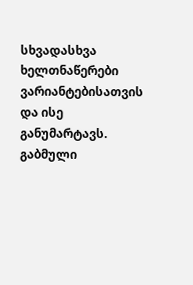სხვადასხვა ხელთნაწერები ვარიანტებისათვის და ისე განუმარტავს. გაბმული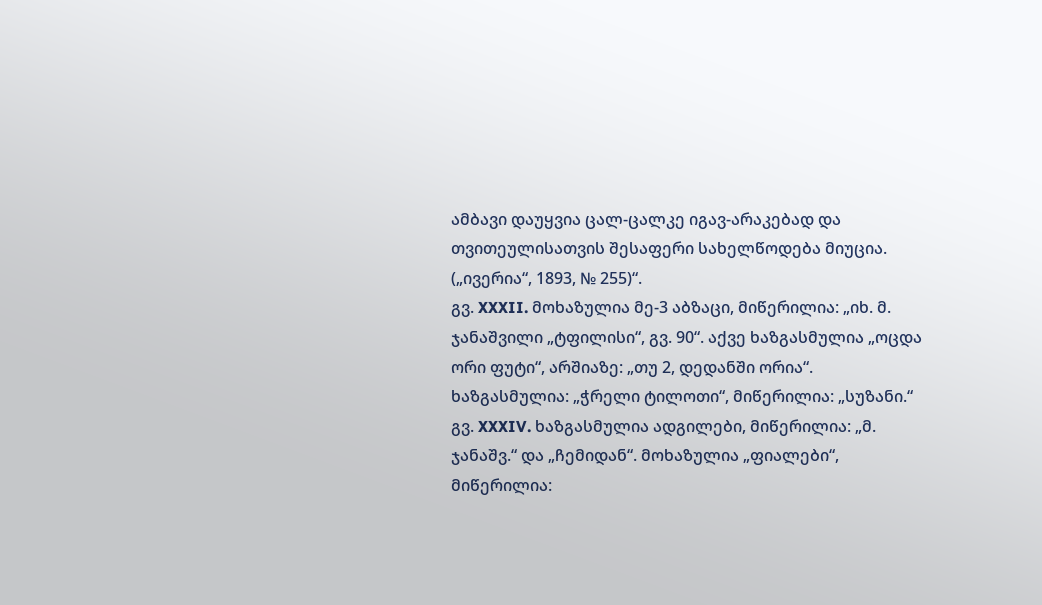ამბავი დაუყვია ცალ-ცალკე იგავ-არაკებად და თვითეულისათვის შესაფერი სახელწოდება მიუცია. („ივერია“, 1893, № 255)“.
გვ. XXXII. მოხაზულია მე-3 აბზაცი, მიწერილია: „იხ. მ. ჯანაშვილი „ტფილისი“, გვ. 90“. აქვე ხაზგასმულია „ოცდა ორი ფუტი“, არშიაზე: „თუ 2, დედანში ორია“. ხაზგასმულია: „ჭრელი ტილოთი“, მიწერილია: „სუზანი.“
გვ. XXXIV. ხაზგასმულია ადგილები, მიწერილია: „მ. ჯანაშვ.“ და „ჩემიდან“. მოხაზულია „ფიალები“, მიწერილია: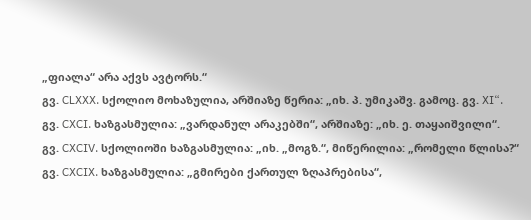„ფიალა“ არა აქვს ავტორს.“
გვ. CLXXX. სქოლიო მოხაზულია, არშიაზე წერია: „იხ. პ. უმიკაშვ. გამოც. გვ. XI“.
გვ. CXCI. ხაზგასმულია: „ვარდანულ არაკებში“, არშიაზე: „იხ. ე. თაყაიშვილი“.
გვ. CXCIV. სქოლიოში ხაზგასმულია: „იხ. „მოგზ.“, მიწერილია: „რომელი წლისა?“
გვ. CXCIX. ხაზგასმულია: „გმირები ქართულ ზღაპრებისა“,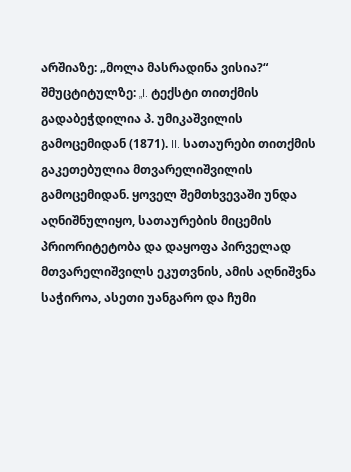არშიაზე: „მოლა მასრადინა ვისია?“
შმუცტიტულზე: „I. ტექსტი თითქმის გადაბეჭდილია პ. უმიკაშვილის გამოცემიდან (1871). II. სათაურები თითქმის გაკეთებულია მთვარელიშვილის გამოცემიდან. ყოველ შემთხვევაში უნდა აღნიშნულიყო, სათაურების მიცემის პრიორიტეტობა და დაყოფა პირველად მთვარელიშვილს ეკუთვნის, ამის აღნიშვნა საჭიროა, ასეთი უანგარო და ჩუმი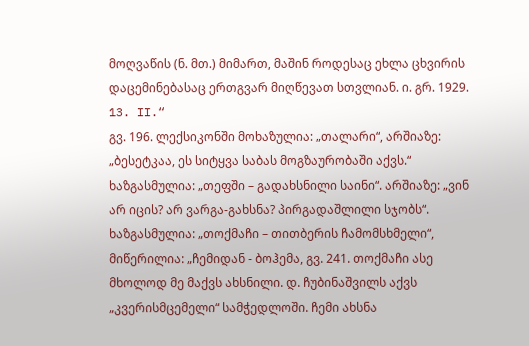მოღვაწის (ნ. მთ.) მიმართ, მაშინ როდესაც ეხლა ცხვირის დაცემინებასაც ერთგვარ მიღწევათ სთვლიან. ი. გრ. 1929. 13. II.“
გვ. 196. ლექსიკონში მოხაზულია: „თალარი“, არშიაზე: „ბესეტკაა, ეს სიტყვა საბას მოგზაურობაში აქვს.“ ხაზგასმულია: „თეფში – გადახსნილი საინი“. არშიაზე: „ვინ არ იცის? არ ვარგა-გახსნა? პირგადაშლილი სჯობს“. ხაზგასმულია: „თოქმაჩი – თითბერის ჩამომსხმელი“, მიწერილია: „ჩემიდან - ბოჰემა, გვ. 241. თოქმაჩი ასე მხოლოდ მე მაქვს ახსნილი. დ. ჩუბინაშვილს აქვს „კვერისმცემელი“ სამჭედლოში. ჩემი ახსნა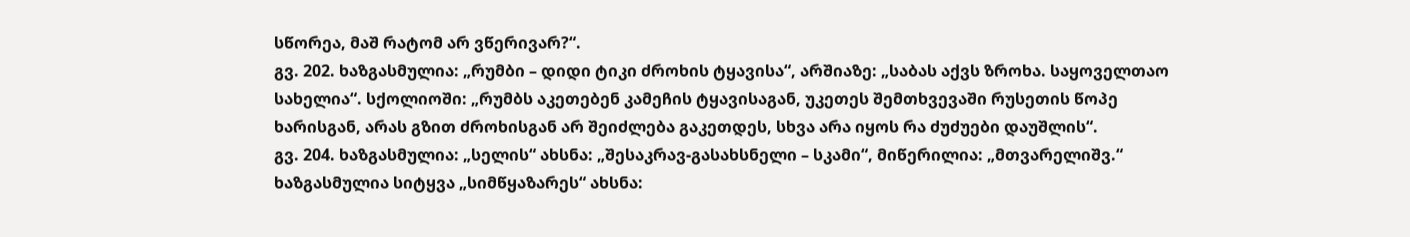სწორეა, მაშ რატომ არ ვწერივარ?“.
გვ. 202. ხაზგასმულია: „რუმბი – დიდი ტიკი ძროხის ტყავისა“, არშიაზე: „საბას აქვს ზროხა. საყოველთაო სახელია“. სქოლიოში: „რუმბს აკეთებენ კამეჩის ტყავისაგან, უკეთეს შემთხვევაში რუსეთის წოპე ხარისგან, არას გზით ძროხისგან არ შეიძლება გაკეთდეს, სხვა არა იყოს რა ძუძუები დაუშლის“.
გვ. 204. ხაზგასმულია: „სელის“ ახსნა: „შესაკრავ-გასახსნელი – სკამი“, მიწერილია: „მთვარელიშვ.“ ხაზგასმულია სიტყვა „სიმწყაზარეს“ ახსნა: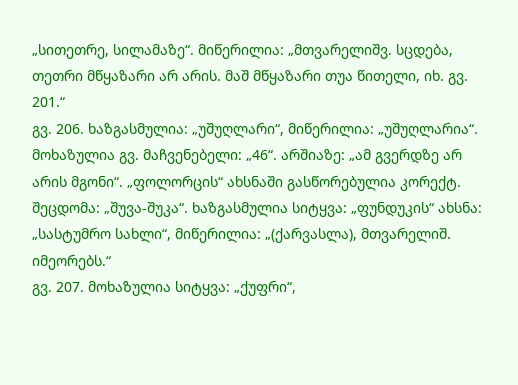„სითეთრე, სილამაზე“. მიწერილია: „მთვარელიშვ. სცდება, თეთრი მწყაზარი არ არის. მაშ მწყაზარი თუა წითელი, იხ. გვ. 201.“
გვ. 206. ხაზგასმულია: „უშუღლარი“, მიწერილია: „უშუღლარია“. მოხაზულია გვ. მაჩვენებელი: „46“. არშიაზე: „ამ გვერდზე არ არის მგონი“. „ფოლორცის“ ახსნაში გასწორებულია კორექტ. შეცდომა: „შუვა-შუკა“. ხაზგასმულია სიტყვა: „ფუნდუკის“ ახსნა: „სასტუმრო სახლი“, მიწერილია: „(ქარვასლა), მთვარელიშ. იმეორებს.“
გვ. 207. მოხაზულია სიტყვა: „ქუფრი“,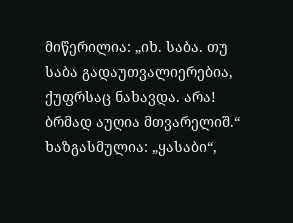მიწერილია: „იხ. საბა. თუ საბა გადაუთვალიერებია, ქუფრსაც ნახავდა. არა! ბრმად აუღია მთვარელიშ.“ ხაზგასმულია: „ყასაბი“,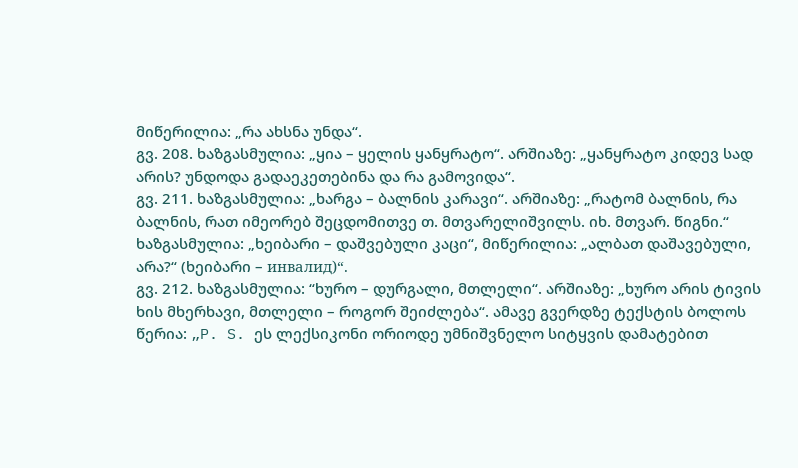მიწერილია: „რა ახსნა უნდა“.
გვ. 208. ხაზგასმულია: „ყია – ყელის ყანყრატო“. არშიაზე: „ყანყრატო კიდევ სად არის? უნდოდა გადაეკეთებინა და რა გამოვიდა“.
გვ. 211. ხაზგასმულია: „ხარგა – ბალნის კარავი“. არშიაზე: „რატომ ბალნის, რა ბალნის, რათ იმეორებ შეცდომითვე თ. მთვარელიშვილს. იხ. მთვარ. წიგნი.“ ხაზგასმულია: „ხეიბარი – დაშვებული კაცი“, მიწერილია: „ალბათ დაშავებული, არა?“ (ხეიბარი – инвалид)“.
გვ. 212. ხაზგასმულია: “ხურო – დურგალი, მთლელი“. არშიაზე: „ხურო არის ტივის ხის მხერხავი, მთლელი – როგორ შეიძლება“. ამავე გვერდზე ტექსტის ბოლოს წერია: „P. S. ეს ლექსიკონი ორიოდე უმნიშვნელო სიტყვის დამატებით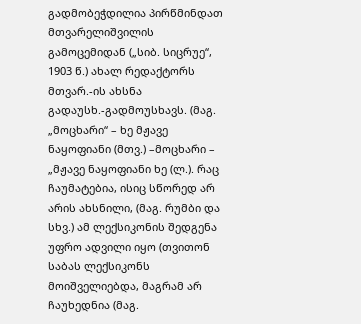გადმობეჭდილია პირწმინდათ მთვარელიშვილის გამოცემიდან („სიბ. სიცრუე“, 1903 წ.) ახალ რედაქტორს მთვარ.-ის ახსნა გადაუსხ.-გადმოუსხავს. (მაგ. „მოცხარი“ – ხე მჟავე ნაყოფიანი (მთვ.) –მოცხარი – „მჟავე ნაყოფიანი ხე (ლ.). რაც ჩაუმატებია, ისიც სწორედ არ არის ახსნილი, (მაგ. რუმბი და სხვ.) ამ ლექსიკონის შედგენა უფრო ადვილი იყო (თვითონ საბას ლექსიკონს მოიშველიებდა, მაგრამ არ ჩაუხედნია (მაგ.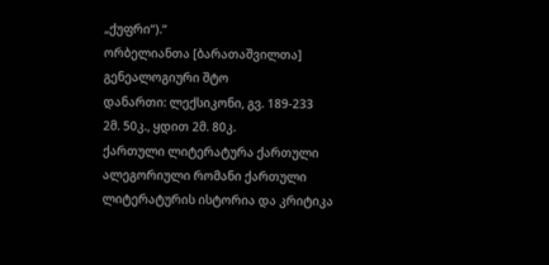„ქუფრი“).“
ორბელიანთა [ბარათაშვილთა] გენეალოგიური შტო
დანართი: ლექსიკონი, გვ. 189-233
2მ. 50კ., ყდით 2მ. 80კ.
ქართული ლიტერატურა ქართული ალეგორიული რომანი ქართული ლიტერატურის ისტორია და კრიტიკა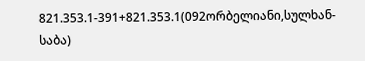821.353.1-391+821.353.1(092ორბელიანი,სულხან-საბა)